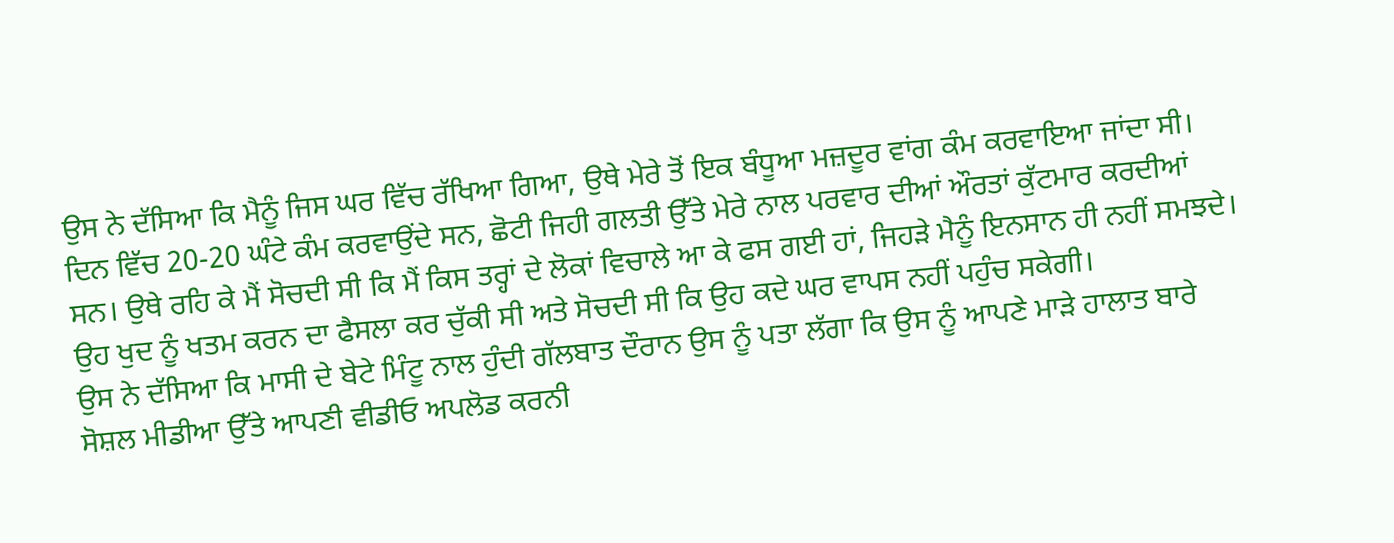ਉਸ ਨੇ ਦੱਸਿਆ ਕਿ ਮੈਨੂੰ ਜਿਸ ਘਰ ਵਿੱਚ ਰੱਖਿਆ ਗਿਆ, ਉਥੇ ਮੇਰੇ ਤੋਂ ਇਕ ਬੰਧੂਆ ਮਜ਼ਦੂਰ ਵਾਂਗ ਕੰਮ ਕਰਵਾਇਆ ਜਾਂਦਾ ਸੀ। ਦਿਨ ਵਿੱਚ 20-20 ਘੰਟੇ ਕੰਮ ਕਰਵਾਉਂਦੇ ਸਨ, ਛੋਟੀ ਜਿਹੀ ਗਲਤੀ ਉੱਤੇ ਮੇਰੇ ਨਾਲ ਪਰਵਾਰ ਦੀਆਂ ਔਰਤਾਂ ਕੁੱਟਮਾਰ ਕਰਦੀਆਂ ਸਨ। ਉਥੇ ਰਹਿ ਕੇ ਮੈਂ ਸੋਚਦੀ ਸੀ ਕਿ ਮੈਂ ਕਿਸ ਤਰ੍ਹਾਂ ਦੇ ਲੋਕਾਂ ਵਿਚਾਲੇ ਆ ਕੇ ਫਸ ਗਈ ਹਾਂ, ਜਿਹੜੇ ਮੈਨੂੰ ਇਨਸਾਨ ਹੀ ਨਹੀਂ ਸਮਝਦੇ। ਉਹ ਖੁਦ ਨੂੰ ਖਤਮ ਕਰਨ ਦਾ ਫੈਸਲਾ ਕਰ ਚੁੱਕੀ ਸੀ ਅਤੇ ਸੋਚਦੀ ਸੀ ਕਿ ਉਹ ਕਦੇ ਘਰ ਵਾਪਸ ਨਹੀਂ ਪਹੁੰਚ ਸਕੇਗੀ।
ਉਸ ਨੇ ਦੱਸਿਆ ਕਿ ਮਾਸੀ ਦੇ ਬੇਟੇ ਮਿੰਟੂ ਨਾਲ ਹੁੰਦੀ ਗੱਲਬਾਤ ਦੌਰਾਨ ਉਸ ਨੂੰ ਪਤਾ ਲੱਗਾ ਕਿ ਉਸ ਨੂੰ ਆਪਣੇ ਮਾੜੇ ਹਾਲਾਤ ਬਾਰੇ ਸੋਸ਼ਲ ਮੀਡੀਆ ਉੱਤੇ ਆਪਣੀ ਵੀਡੀਓ ਅਪਲੋਡ ਕਰਨੀ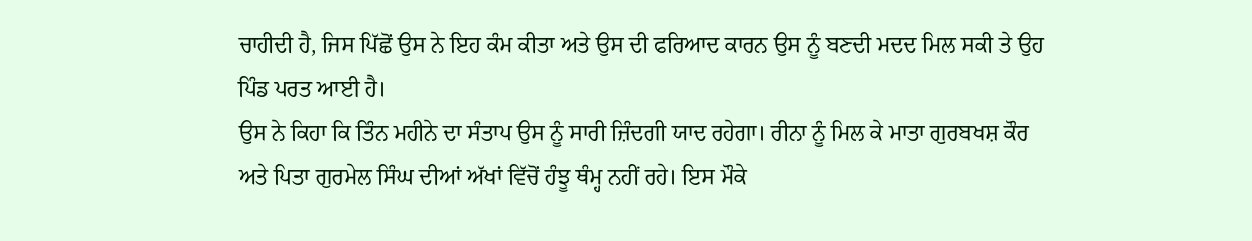ਚਾਹੀਦੀ ਹੈ, ਜਿਸ ਪਿੱਛੋਂ ਉਸ ਨੇ ਇਹ ਕੰਮ ਕੀਤਾ ਅਤੇ ਉਸ ਦੀ ਫਰਿਆਦ ਕਾਰਨ ਉਸ ਨੂੰ ਬਣਦੀ ਮਦਦ ਮਿਲ ਸਕੀ ਤੇ ਉਹ ਪਿੰਡ ਪਰਤ ਆਈ ਹੈ।
ਉਸ ਨੇ ਕਿਹਾ ਕਿ ਤਿੰਨ ਮਹੀਨੇ ਦਾ ਸੰਤਾਪ ਉਸ ਨੂੰ ਸਾਰੀ ਜ਼ਿੰਦਗੀ ਯਾਦ ਰਹੇਗਾ। ਰੀਨਾ ਨੂੰ ਮਿਲ ਕੇ ਮਾਤਾ ਗੁਰਬਖਸ਼ ਕੌਰ ਅਤੇ ਪਿਤਾ ਗੁਰਮੇਲ ਸਿੰਘ ਦੀਆਂ ਅੱਖਾਂ ਵਿੱਚੋਂ ਹੰਝੂ ਥੰਮ੍ਹ ਨਹੀਂ ਰਹੇ। ਇਸ ਮੌਕੇ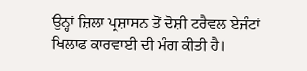ਉਨ੍ਹਾਂ ਜ਼ਿਲਾ ਪ੍ਰਸ਼ਾਸਨ ਤੋਂ ਦੋਸ਼ੀ ਟਰੈਵਲ ਏਜੰਟਾਂ ਖਿਲਾਫ ਕਾਰਵਾਈ ਦੀ ਮੰਗ ਕੀਤੀ ਹੈ।